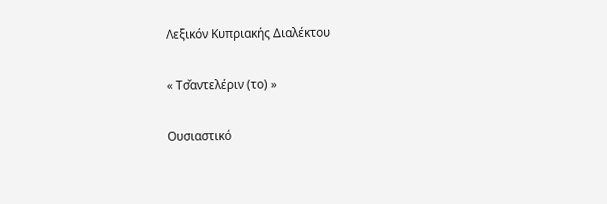Λεξικόν Κυπριακής Διαλέκτου

« Τσ̌αντελέριν (το) »

Ουσιαστικό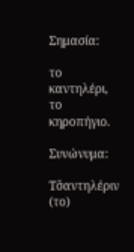Σημασία:

το καντηλέρι, το κηροπήγιο.

Συνώνυμα:

Τσ̌αντηλέριν (το)